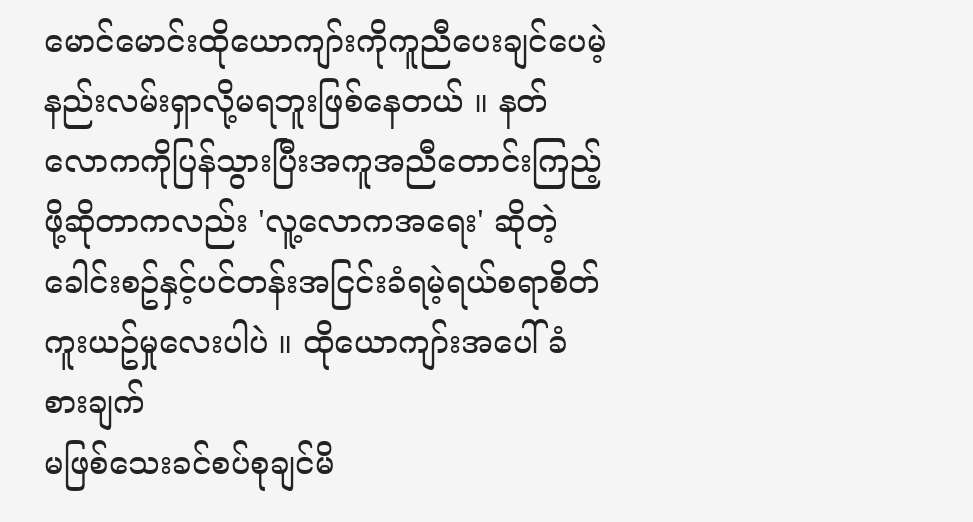မောင်မောင်းထိုယောကျာ်းကိုကူညီပေးချင်ပေမဲ့ နည်းလမ်းရှာလို့မရဘူးဖြစ်နေတယ် ။ နတ်လောကကိုပြန်သွားပြီးအကူအညီတောင်းကြည့်ဖို့ဆိုတာကလည်း 'လူ့လောကအရေး' ဆိုတဲ့ခေါင်းစဥ်နှင့်ပင်တန်းအငြင်းခံရမဲ့ရယ်စရာစိတ်ကူးယဥ်မှုလေးပါပဲ ။ ထိုယောကျာ်းအပေါ်ခံစားချက်
မဖြစ်သေးခင်စပ်စုချင်မိ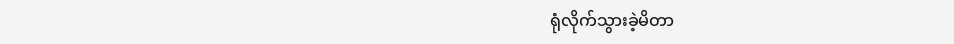ရုံလိုက်သွားခဲ့မိတာ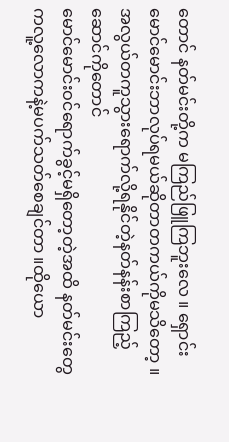တောင် နတ်မင်းတို့က မကြည်ဖြူကြဘူးလေ ။ ရှောင်းမောင်မောင်းဘာလုပ်ရမယ်ဆိုတာတကယ်ကိုမသိတော့ ။ အလွယ်တကူသွားရောက်လို့ရနိုင်တဲ့နတ်နန်းစာကြည့်ဆောင်ကိုတောင်
မောင်မောင်းဝင်ရောက်ခွင့်မရှိတော့တဲ့အထိ နတ်မင်းတွေကလူ့လောကနဲ့မပက်သတ်စေချင်တာ ။ထိုယော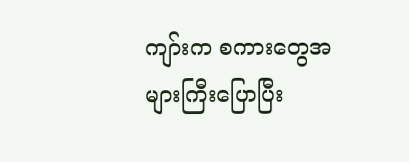ကျာ်းက စကားတွေအများကြီးပြောပြီး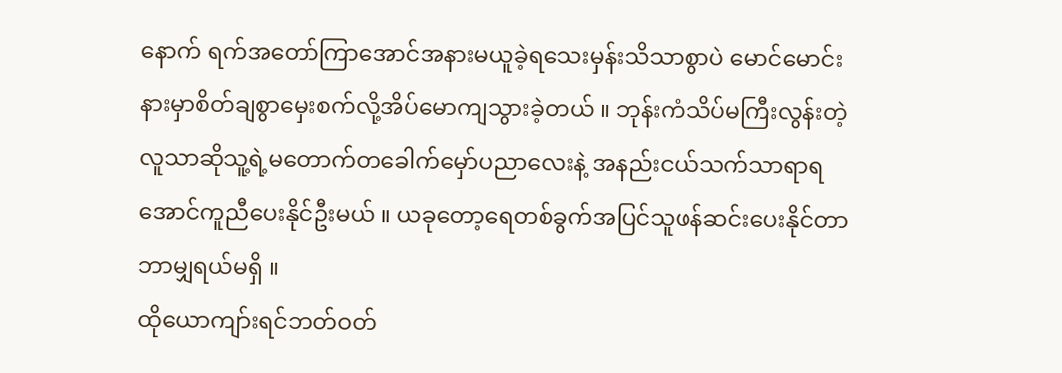နောက် ရက်အတော်ကြာအောင်အနားမယူခဲ့ရသေးမှန်းသိသာစွာပဲ မောင်မောင်းနားမှာစိတ်ချစွာမှေးစက်လို့အိပ်မောကျသွားခဲ့တယ် ။ ဘုန်းကံသိပ်မကြီးလွန်းတဲ့လူသာဆိုသူ့ရဲ့မတောက်တခေါက်မှော်ပညာလေးနဲ့ အနည်းငယ်သက်သာရာရအောင်ကူညီပေးနိုင်ဦးမယ် ။ ယခုတော့ရေတစ်ခွက်အပြင်သူဖန်ဆင်းပေးနိုင်တာဘာမျှရယ်မရှိ ။
ထိုယောကျာ်းရင်ဘတ်ဝတ်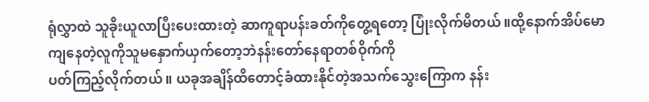ရုံလွှာထဲ သူခိုးယူလာပြီးပေးထားတဲ့ ဆာကူရာပန်းခတ်ကိုတွေ့ရတော့ ပြုံးလိုက်မိတယ် ။ထို့နောက်အိပ်မောကျနေတဲ့လူကိုသူမနှောက်ယှက်တော့ဘဲနန်းတော်နေရာတစ်ဝိုက်ကို
ပတ်ကြည့်လိုက်တယ် ။ ယခုအချိန်ထိတောင့်ခံထားနိုင်တဲ့အသက်သွေးကြောက နန်း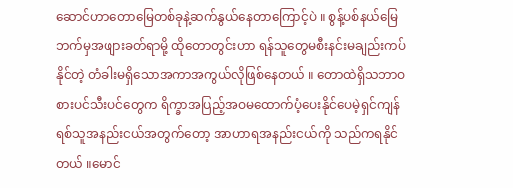ဆောင်ဟာတောမြေတစ်ခုနဲ့ဆက်နွယ်နေတာကြောင့်ပဲ ။ စွန့်ပစ်နယ်မြေဘက်မှအဖျားခတ်ရာမို့ ထိုတောတွင်းဟာ ရန်သူတွေမစီးနင်းမချည်းကပ်နိုင်တဲ့ တံခါးမရှိသောအကာအကွယ်လိုဖြစ်နေတယ် ။ တောထဲရှိသဘာဝစားပင်သီးပင်တွေက ရိက္ခာအပြည့်အဝမထောက်ပံ့ပေးနိုင်ပေမဲ့ရှင်ကျန်ရစ်သူအနည်းငယ်အတွက်တော့ အာဟာရအနည်းငယ်ကို သည်ကရနိုင်တယ် ။မောင်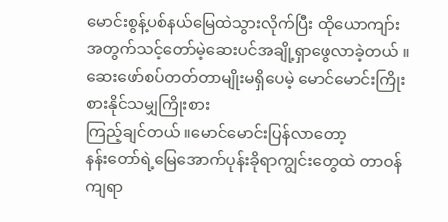မောင်းစွန့်ပစ်နယ်မြေထဲသွားလိုက်ပြီး ထိုယောကျာ်းအတွက်သင့်တော်မဲ့ဆေးပင်အချို့ရှာဖွေလာခဲ့တယ် ။ ဆေးဖော်စပ်တတ်တာမျိုးမရှိပေမဲ့ မောင်မောင်းကြိုးစားနိုင်သမျှကြိုးစား
ကြည့်ချင်တယ် ။မောင်မောင်းပြန်လာတော့
နန်းတော်ရဲ့မြေအောက်ပုန်းခိုရာကျွင်းတွေထဲ တာဝန်ကျရာ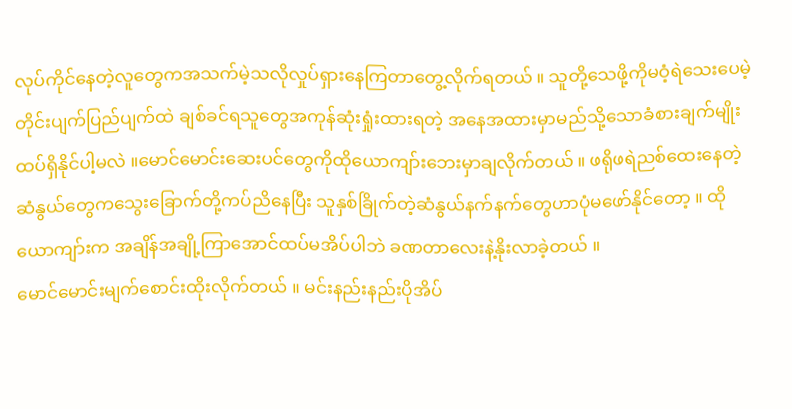လုပ်ကိုင်နေတဲ့လူတွေကအသက်မဲ့သလိုလှုပ်ရှားနေကြတာတွေ့လိုက်ရတယ် ။ သူတို့သေဖို့ကိုမဝံ့ရဲသေးပေမဲ့ တိုင်းပျက်ပြည်ပျက်ထဲ ချစ်ခင်ရသူတွေအကုန်ဆုံးရှုံးထားရတဲ့ အနေအထားမှာမည်သို့သောခံစားချက်မျိုးထပ်ရှိနိုင်ပါ့မလဲ ။မောင်မောင်းဆေးပင်တွေကိုထိုယောကျာ်းဘေးမှာချလိုက်တယ် ။ ဖရိုဖရဲညစ်ထေးနေတဲ့ဆံနွယ်တွေကသွေးခြောက်တို့ကပ်ညိနေပြီး သူနှစ်ခြိုက်တဲ့ဆံနွယ်နက်နက်တွေဟာပုံမဖော်နိုင်တော့ ။ ထိုယောကျာ်းက အချိန်အချို့ကြာအောင်ထပ်မအိပ်ပါဘဲ ခဏတာလေးနဲ့နိုးလာခဲ့တယ် ။
မောင်မောင်းမျက်စောင်းထိုးလိုက်တယ် ။ မင်းနည်းနည်းပိုအိပ်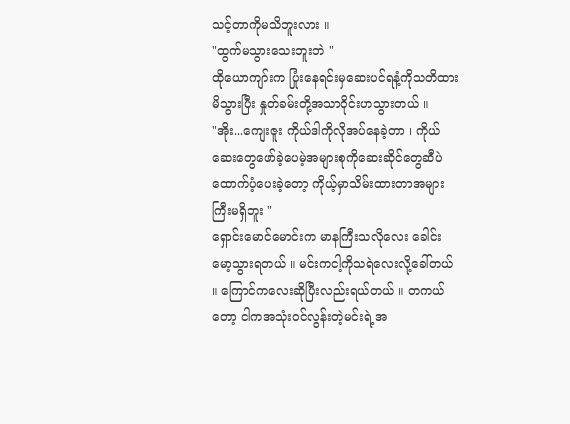သင့်တာကိုမသိဘူးလား ။
"ထွက်မသွားသေးဘူးဘဲ "
ထိုယောကျာ်းက ပြုံးနေရင်းမှဆေးပင်ရနံ့ကိုသတိထားမိသွားပြီး နှုတ်ခမ်းတို့အသာဝိုင်းဟသွားတယ် ။
"အိုး...ကျေးဇူး ကိုယ်ဒါကိုလိုအပ်နေခဲ့တာ ၊ ကိုယ်ဆေးတွေဖော်ခဲ့ပေမဲ့အများစုကိုဆေးဆိုင်တွေဆီပဲထောက်ပံ့ပေးခဲ့တော့ ကိုယ့်မှာသိမ်းထားတာအများကြီးမရှိဘူး "
ရှောင်းမောင်မောင်းက မာနကြီးသလိုလေး ခေါင်းမော့သွားရတယ် ။ မင်းကငါ့ကိုသရဲလေးလို့ခေါ်တယ် ။ ကြောင်ကလေးဆိုပြီးလည်းရယ်တယ် ။ တကယ်တော့ ငါကအသုံးဝင်လွန်းတဲ့မင်းရဲ့အ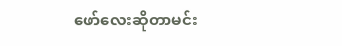ဖော်လေးဆိုတာမင်း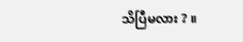သိပြီမလား ? ။